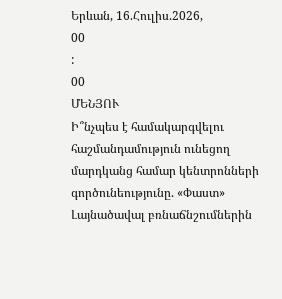Երևան, 16.Հուլիս.2026,
00
:
00
ՄԵՆՅՈՒ
Ի՞նչպես է համակարգվելու հաշմանդամություն ունեցող մարդկանց համար կենտրոնների գործունեությունը. «Փաստ» Լայնածավալ բռնաճնշումներին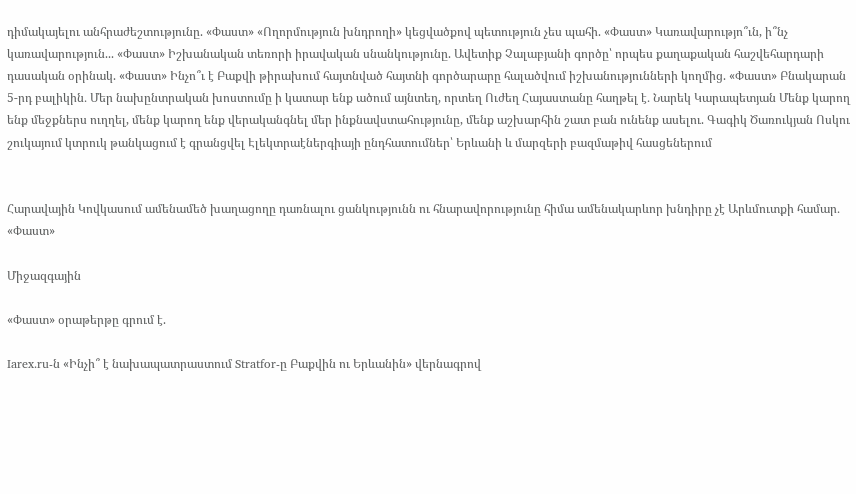դիմակայելու անհրաժեշտությունը. «Փաստ» «Ողորմություն խնդրողի» կեցվածքով պետություն չես պահի. «Փաստ» Կառավարությո՞ւն, ի՞նչ կառավարություն... «Փաստ» Իշխանական տեռորի իրավական սնանկությունը. Ավետիք Չալաբյանի գործը՝ որպես քաղաքական հաշվեհարդարի դասական օրինակ. «Փաստ» Ինչո՞ւ է Բաքվի թիրախում հայտնված հայտնի գործարարը հալածվում իշխանությունների կողմից. «Փաստ» Բնակարան 5-րդ բալիկին․ Մեր նախընտրական խոստումը ի կատար ենք ածում այնտեղ, որտեղ Ուժեղ Հայաստանը հաղթել է․ Նարեկ Կարապետյան Մենք կարող ենք մեջքներս ուղղել, մենք կարող ենք վերականգնել մեր ինքնավստահությունը, մենք աշխարհին շատ բան ունենք ասելու. Գագիկ Ծառուկյան Ոսկու շուկայում կտրուկ թանկացում է գրանցվել Էլեկտրաէներգիայի ընդհատումներ՝ Երևանի և մարզերի բազմաթիվ հասցեներում


Հարավային Կովկասում ամենամեծ խաղացողը դառնալու ցանկությունն ու հնարավորությունը հիմա ամենակարևոր խնդիրը չէ Արևմուտքի համար․ «Փաստ»

Միջազգային

«Փաստ» օրաթերթը գրում է.

Iarex.ru-ն «Ինչի՞ է նախապատրաստում Stratfor-ը Բաքվին ու Երևանին» վերնագրով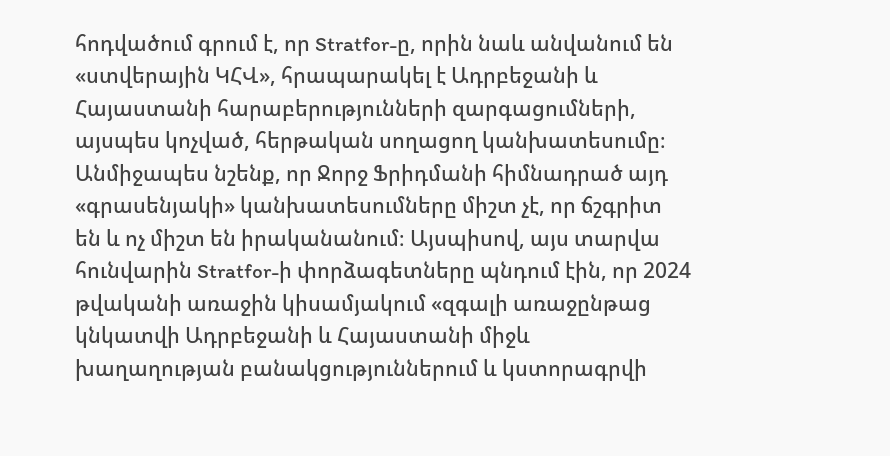հոդվածում գրում է, որ Stratfor-ը, որին նաև անվանում են «ստվերային ԿՀՎ», հրապարակել է Ադրբեջանի և Հայաստանի հարաբերությունների զարգացումների, այսպես կոչված, հերթական սողացող կանխատեսումը։ Անմիջապես նշենք, որ Ջորջ Ֆրիդմանի հիմնադրած այդ «գրասենյակի» կանխատեսումները միշտ չէ, որ ճշգրիտ են և ոչ միշտ են իրականանում։ Այսպիսով, այս տարվա հունվարին Stratfor-ի փորձագետները պնդում էին, որ 2024 թվականի առաջին կիսամյակում «զգալի առաջընթաց կնկատվի Ադրբեջանի և Հայաստանի միջև խաղաղության բանակցություններում և կստորագրվի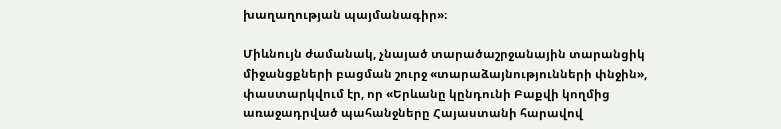խաղաղության պայմանագիր»։

Միևնույն ժամանակ, չնայած տարածաշրջանային տարանցիկ միջանցքների բացման շուրջ «տարաձայնությունների փնջին», փաստարկվում էր, որ «Երևանը կընդունի Բաքվի կողմից առաջադրված պահանջները Հայաստանի հարավով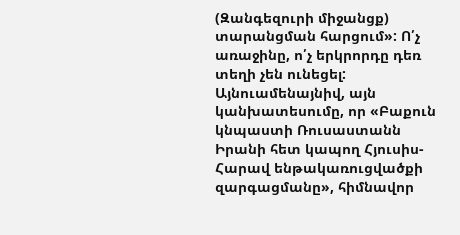(Զանգեզուրի միջանցք) տարանցման հարցում»: Ո՛չ առաջինը, ո՛չ երկրորդը դեռ տեղի չեն ունեցել: Այնուամենայնիվ, այն կանխատեսումը, որ «Բաքուն կնպաստի Ռուսաստանն Իրանի հետ կապող Հյուսիս-Հարավ ենթակառուցվածքի զարգացմանը», հիմնավոր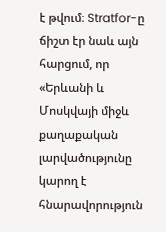է թվում։ Stratfor-ը ճիշտ էր նաև այն հարցում, որ «Երևանի և Մոսկվայի միջև քաղաքական լարվածությունը կարող է հնարավորություն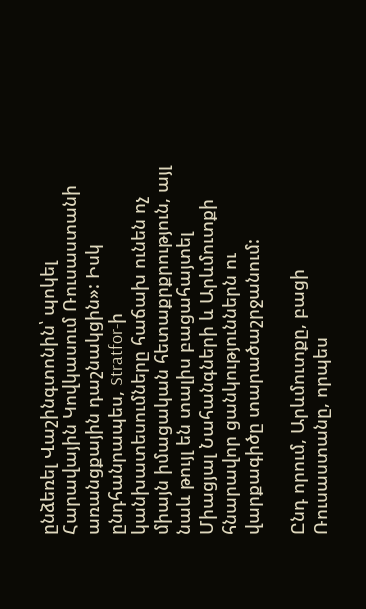ընձեռել Վաշինգտոնին՝ պոկել Հարավային Կովկասում Ռուսաստանի առանցքային դաշնակցին»: Իսկ ընդհանրապես, Stratfor-ի կանխատեսումները հաճախ ունեն ոչ միայն իմացական հետաքրքրություն, այլ նաև թույլ են տալիս բացահայտել Միացյալ Նահանգների և Արևմուտքի հնարավոր ցանկություններն ու վարքագիծը տարածաշրջանում:

Ընդ որում, Արևմուտքը, բացի Ռուսաստանը, որպես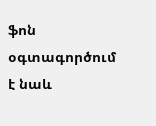ֆոն օգտագործում է նաև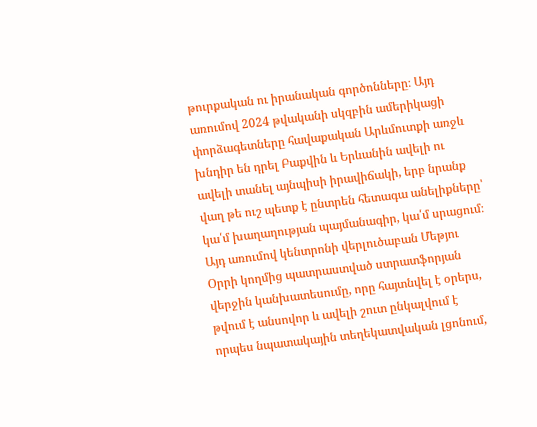թուրքական ու իրանական գործոնները։ Այդ առումով 2024 թվականի սկզբին ամերիկացի փորձագետները հավաքական Արևմուտքի առջև խնդիր են դրել Բաքվին և Երևանին ավելի ու ավելի տանել այնպիսի իրավիճակի, երբ նրանք վաղ թե ուշ պետք է ընտրեն հետագա անելիքները՝ կա՛մ խաղաղության պայմանագիր, կա՛մ սրացում։ Այդ առումով կենտրոնի վերլուծաբան Մեթյու Օրրի կողմից պատրաստված ստրատֆորյան վերջին կանխատեսումը, որը հայտնվել է օրերս, թվում է անսովոր և ավելի շուտ ընկալվում է որպես նպատակային տեղեկատվական լցոնում,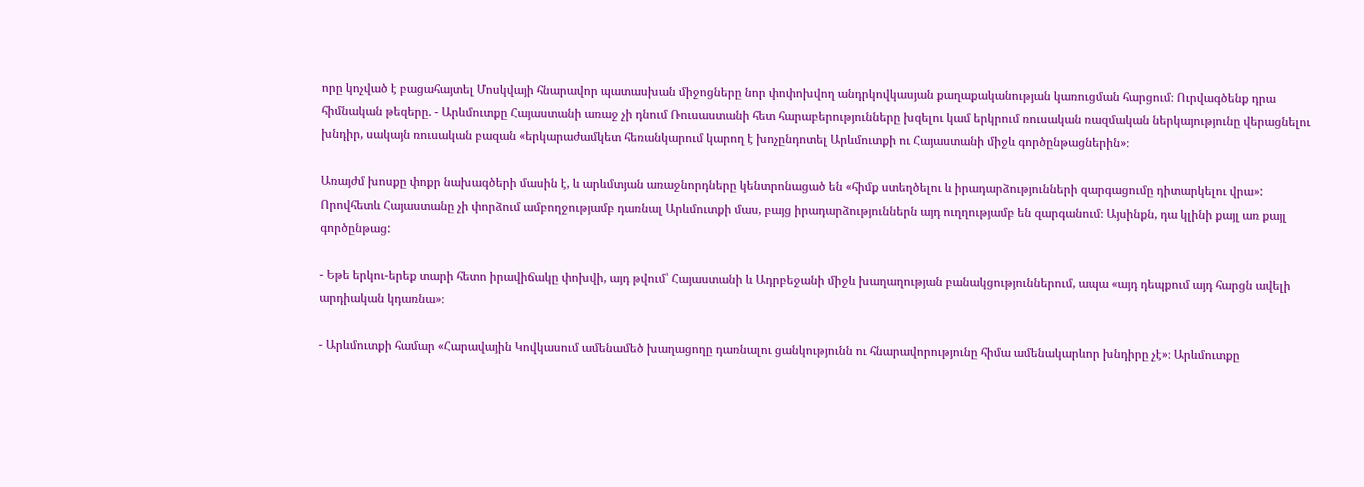որը կոչված է բացահայտել Մոսկվայի հնարավոր պատասխան միջոցները նոր փոփոխվող անդրկովկասյան քաղաքականության կառուցման հարցում։ Ուրվագծենք դրա հիմնական թեզերը. - Արևմուտքը Հայաստանի առաջ չի դնում Ռուսաստանի հետ հարաբերությունները խզելու կամ երկրում ռուսական ռազմական ներկայությունը վերացնելու խնդիր, սակայն ռուսական բազան «երկարաժամկետ հեռանկարում կարող է խոչընդոտել Արևմուտքի ու Հայաստանի միջև գործընթացներին»։

Առայժմ խոսքը փոքր նախագծերի մասին է, և արևմտյան առաջնորդները կենտրոնացած են «հիմք ստեղծելու և իրադարձությունների զարգացումը դիտարկելու վրա»: Որովհետև Հայաստանը չի փորձում ամբողջությամբ դառնալ Արևմուտքի մաս, բայց իրադարձություններն այդ ուղղությամբ են զարգանում։ Այսինքն, դա կլինի քայլ առ քայլ գործընթաց:

- Եթե երկու-երեք տարի հետո իրավիճակը փոխվի, այդ թվում՝ Հայաստանի և Ադրբեջանի միջև խաղաղության բանակցություններում, ապա «այդ դեպքում այդ հարցն ավելի արդիական կդառնա»։

- Արևմուտքի համար «Հարավային Կովկասում ամենամեծ խաղացողը դառնալու ցանկությունն ու հնարավորությունը հիմա ամենակարևոր խնդիրը չէ»։ Արևմուտքը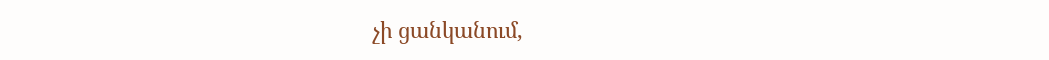չի ցանկանում,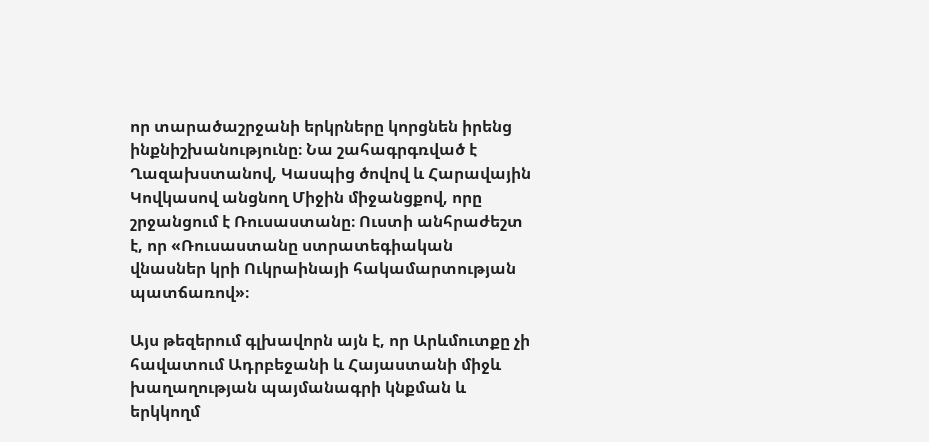որ տարածաշրջանի երկրները կորցնեն իրենց ինքնիշխանությունը։ Նա շահագրգռված է Ղազախստանով, Կասպից ծովով և Հարավային Կովկասով անցնող Միջին միջանցքով, որը շրջանցում է Ռուսաստանը։ Ուստի անհրաժեշտ է, որ «Ռուսաստանը ստրատեգիական վնասներ կրի Ուկրաինայի հակամարտության պատճառով»։

Այս թեզերում գլխավորն այն է, որ Արևմուտքը չի հավատում Ադրբեջանի և Հայաստանի միջև խաղաղության պայմանագրի կնքման և երկկողմ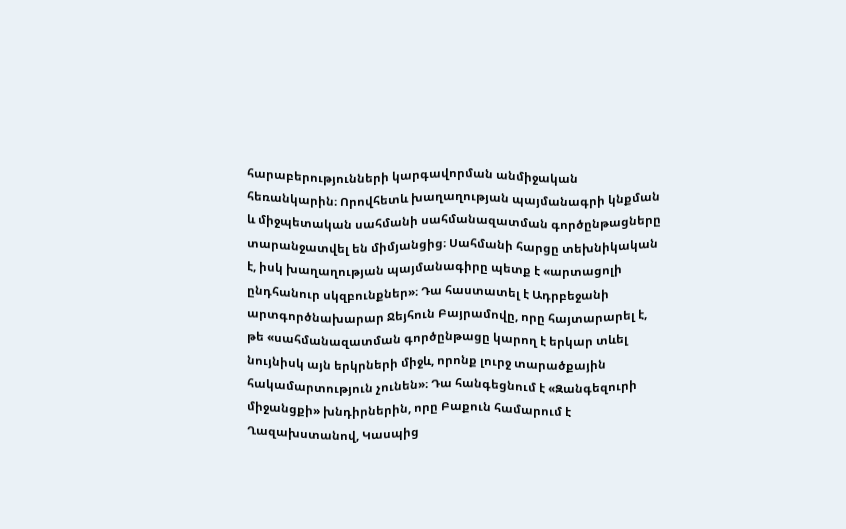հարաբերությունների կարգավորման անմիջական հեռանկարին։ Որովհետև խաղաղության պայմանագրի կնքման և միջպետական սահմանի սահմանազատման գործընթացները տարանջատվել են միմյանցից։ Սահմանի հարցը տեխնիկական է, իսկ խաղաղության պայմանագիրը պետք է «արտացոլի ընդհանուր սկզբունքներ»։ Դա հաստատել է Ադրբեջանի արտգործնախարար Ջեյհուն Բայրամովը, որը հայտարարել է, թե «սահմանազատման գործընթացը կարող է երկար տևել նույնիսկ այն երկրների միջև, որոնք լուրջ տարածքային հակամարտություն չունեն»։ Դա հանգեցնում է «Զանգեզուրի միջանցքի» խնդիրներին, որը Բաքուն համարում է Ղազախստանով, Կասպից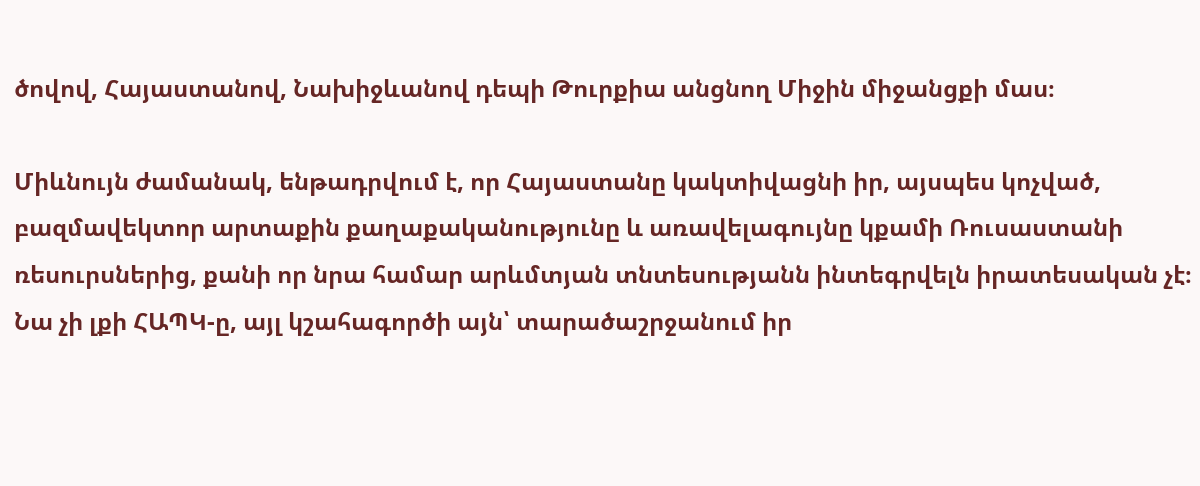ծովով, Հայաստանով, Նախիջևանով դեպի Թուրքիա անցնող Միջին միջանցքի մաս։

Միևնույն ժամանակ, ենթադրվում է, որ Հայաստանը կակտիվացնի իր, այսպես կոչված, բազմավեկտոր արտաքին քաղաքականությունը և առավելագույնը կքամի Ռուսաստանի ռեսուրսներից, քանի որ նրա համար արևմտյան տնտեսությանն ինտեգրվելն իրատեսական չէ։ Նա չի լքի ՀԱՊԿ-ը, այլ կշահագործի այն՝ տարածաշրջանում իր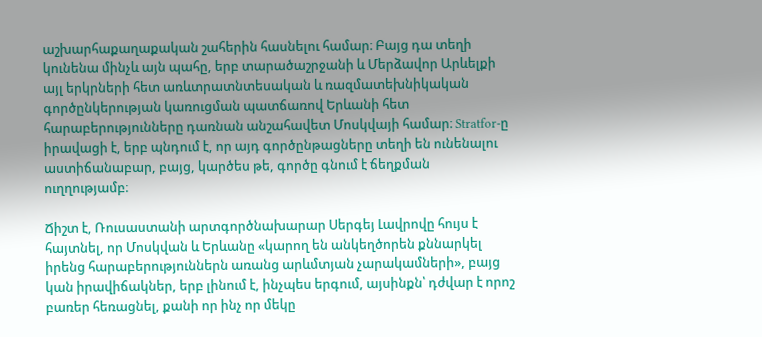աշխարհաքաղաքական շահերին հասնելու համար։ Բայց դա տեղի կունենա մինչև այն պահը, երբ տարածաշրջանի և Մերձավոր Արևելքի այլ երկրների հետ առևտրատնտեսական և ռազմատեխնիկական գործընկերության կառուցման պատճառով Երևանի հետ հարաբերությունները դառնան անշահավետ Մոսկվայի համար։ Stratfor-ը իրավացի է, երբ պնդում է, որ այդ գործընթացները տեղի են ունենալու աստիճանաբար, բայց, կարծես թե, գործը գնում է ճեղքման ուղղությամբ։

Ճիշտ է, Ռուսաստանի արտգործնախարար Սերգեյ Լավրովը հույս է հայտնել, որ Մոսկվան և Երևանը «կարող են անկեղծորեն քննարկել իրենց հարաբերություններն առանց արևմտյան չարակամների», բայց կան իրավիճակներ, երբ լինում է, ինչպես երգում, այսինքն՝ դժվար է որոշ բառեր հեռացնել, քանի որ ինչ որ մեկը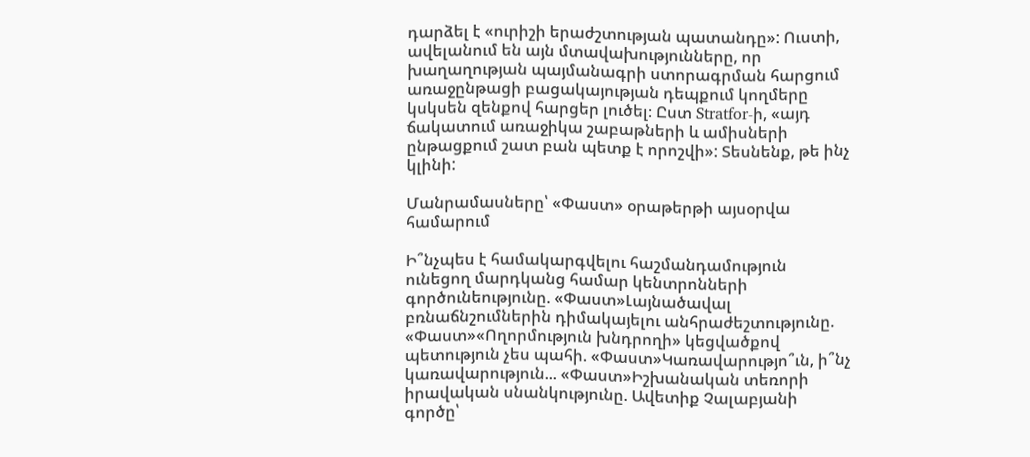դարձել է «ուրիշի երաժշտության պատանդը»: Ուստի, ավելանում են այն մտավախությունները, որ խաղաղության պայմանագրի ստորագրման հարցում առաջընթացի բացակայության դեպքում կողմերը կսկսեն զենքով հարցեր լուծել։ Ըստ Stratfor-ի, «այդ ճակատում առաջիկա շաբաթների և ամիսների ընթացքում շատ բան պետք է որոշվի»: Տեսնենք, թե ինչ կլինի:

Մանրամասները՝ «Փաստ» օրաթերթի այսօրվա համարում

Ի՞նչպես է համակարգվելու հաշմանդամություն ունեցող մարդկանց համար կենտրոնների գործունեությունը. «Փաստ»Լայնածավալ բռնաճնշումներին դիմակայելու անհրաժեշտությունը. «Փաստ»«Ողորմություն խնդրողի» կեցվածքով պետություն չես պահի. «Փաստ»Կառավարությո՞ւն, ի՞նչ կառավարություն... «Փաստ»Իշխանական տեռորի իրավական սնանկությունը. Ավետիք Չալաբյանի գործը՝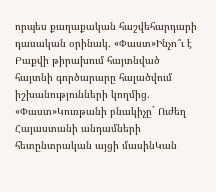որպես քաղաքական հաշվեհարդարի դասական օրինակ. «Փաստ»Ինչո՞ւ է Բաքվի թիրախում հայտնված հայտնի գործարարը հալածվում իշխանությունների կողմից. «Փաստ»Կուռթանի բնակիչը` Ուժեղ Հայաստանի անդամների հետընտրական այցի մասինԿան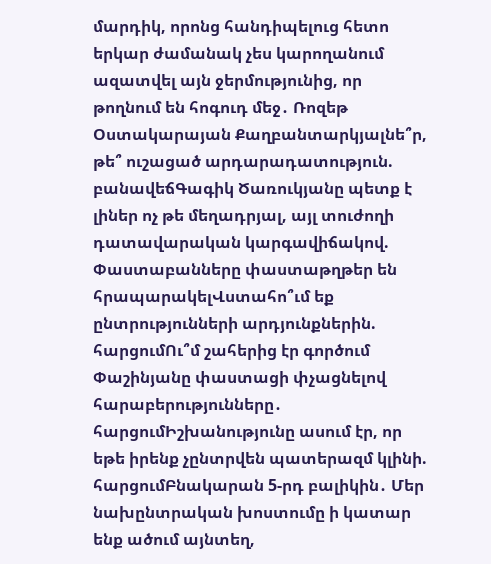մարդիկ, որոնց հանդիպելուց հետո երկար ժամանակ չես կարողանում ազատվել այն ջերմությունից, որ թողնում են հոգուդ մեջ․ Ռոզեթ Օստակարայան Քաղբանտարկյալնե՞ր, թե՞ ուշացած արդարադատություն. բանավեճԳագիկ Ծառուկյանը պետք է լիներ ոչ թե մեղադրյալ, այլ տուժողի դատավարական կարգավիճակով. Փաստաբանները փաստաթղթեր են հրապարակելՎստահո՞ւմ եք ընտրությունների արդյունքներին. հարցումՈւ՞մ շահերից էր գործում Փաշինյանը փաստացի փչացնելով հարաբերությունները․ հարցումԻշխանությունը ասում էր, որ եթե իրենք չընտրվեն պատերազմ կլինի. հարցումԲնակարան 5-րդ բալիկին․ Մեր նախընտրական խոստումը ի կատար ենք ածում այնտեղ,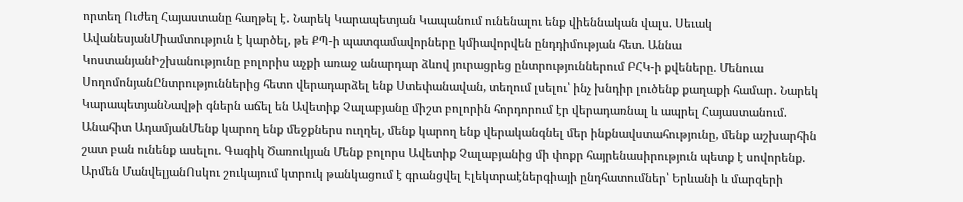որտեղ Ուժեղ Հայաստանը հաղթել է․ Նարեկ Կարապետյան Կապանում ունենալու ենք վիեննական վալս. Սեւակ ԱվանեսյանՄիամտություն է կարծել, թե ՔՊ-ի պատգամավորները կմիավորվեն ընդդիմության հետ. Աննա ԿոստանյանԻշխանությունը բոլորիս աչքի առաջ անարդար ձևով յուրացրեց ընտրություններում ԲՀԿ-ի քվեները. Մենուա ՍողոմոնյանԸնտրություններից հետո վերադարձել ենք Ստեփանավան, տեղում լսելու՝ ինչ խնդիր լուծենք քաղաքի համար․ Նարեկ ԿարապետյանՆավթի գներն աճել են Ավետիք Չալաբյանը միշտ բոլորին հորդորում էր վերադառնալ և ապրել Հայաստանում. Անահիտ ԱդամյանՄենք կարող ենք մեջքներս ուղղել, մենք կարող ենք վերականգնել մեր ինքնավստահությունը, մենք աշխարհին շատ բան ունենք ասելու. Գագիկ Ծառուկյան Մենք բոլորս Ավետիք Չալաբյանից մի փոքր հայրենասիրություն պետք է սովորենք. Արմեն ՄանվելյանՈսկու շուկայում կտրուկ թանկացում է գրանցվել Էլեկտրաէներգիայի ընդհատումներ՝ Երևանի և մարզերի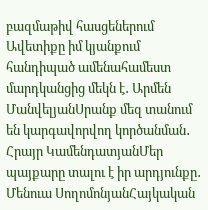բազմաթիվ հասցեներում Ավետիքը իմ կյանքում հանդիպած ամենահամեստ մարդկանցից մեկն է․ Արմեն ՄանվելյանՍրանք մեզ տանում են կարգավորվող կործանման․ Հրայր ԿամենդատյանՄեր պայքարը տալու է իր արդյունքը․ Մենուա ՍողոմոնյանՀայկական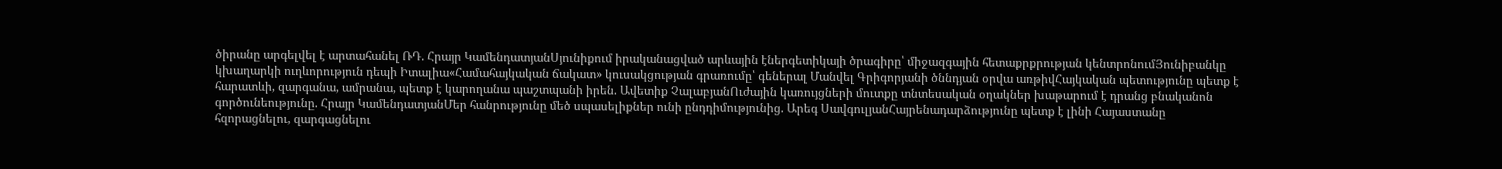ծիրանը արգելվել է արտահանել ՌԴ. Հրայր ԿամենդատյանՍյունիքում իրականացված արևային էներգետիկայի ծրագիրը՝ միջազգային հետաքրքրության կենտրոնումՅունիբանկը կխաղարկի ուղևորություն դեպի Իտալիա«Համահայկական ճակատ» կուսակցության գրառումը՝ գեներալ Մանվել Գրիգորյանի ծննդյան օրվա առթիվՀայկական պետությունը պետք է հարատևի, զարգանա, ամրանա, պետք է կարողանա պաշտպանի իրեն. Ավետիք ՉալաբյանՈւժային կառույցների մուտքը տնտեսական օղակներ խաթարում է դրանց բնականոն գործունեությունը. Հրայր ԿամենդատյանՄեր հանրությունը մեծ սպասելիքներ ունի ընդդիմությունից. Արեգ ՍավգուլյանՀայրենադարձությունը պետք է լինի Հայաստանը հզորացնելու, զարգացնելու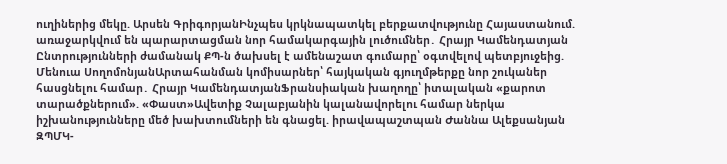ուղիներից մեկը. Արսեն ԳրիգորյանԻնչպես կրկնապատկել բերքատվությունը Հայաստանում. առաջարկվում են պարարտացման նոր համակարգային լուծումներ․ Հրայր Կամենդատյան Ընտրությունների ժամանակ ՔՊ-ն ծախսել է ամենաշատ գումարը՝ օգտվելով պետբյուջեից. Մենուա ՍողոմոնյանԱրտահանման կոմիսարներ՝ հայկական գյուղմթերքը նոր շուկաներ հասցնելու համար․ Հրայր ԿամենդատյանՖրանսիական խաղողը՝ իտալական «քարոտ տարածքներում». «Փաստ»Ավետիք Չալաբյանին կալանավորելու համար ներկա իշխանությունները մեծ խախտումների են գնացել. իրավապաշտպան Ժաննա Ալեքսանյան ԶՊՄԿ-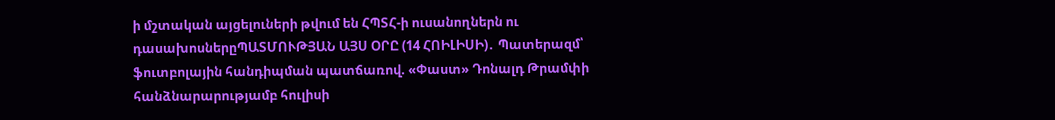ի մշտական այցելուների թվում են ՀՊՏՀ-ի ուսանողներն ու դասախոսներըՊԱՏՄՈՒԹՅԱՆ ԱՅՍ ՕՐԸ (14 ՀՈԻԼԻՍԻ)․ Պատերազմ՝ ֆուտբոլային հանդիպման պատճառով. «Փաստ» Դոնալդ Թրամփի հանձնարարությամբ հուլիսի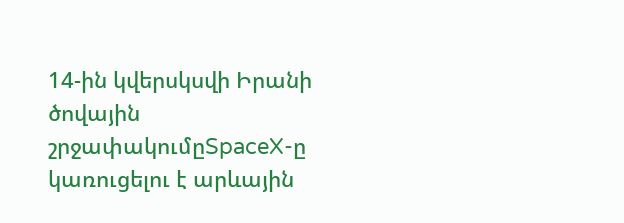14-ին կվերսկսվի Իրանի ծովային շրջափակումըSpaceX-ը կառուցելու է արևային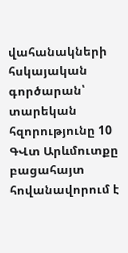վահանակների հսկայական գործարան՝ տարեկան հզորությունը 10 ԳՎտ Արևմուտքը բացահայտ հովանավորում է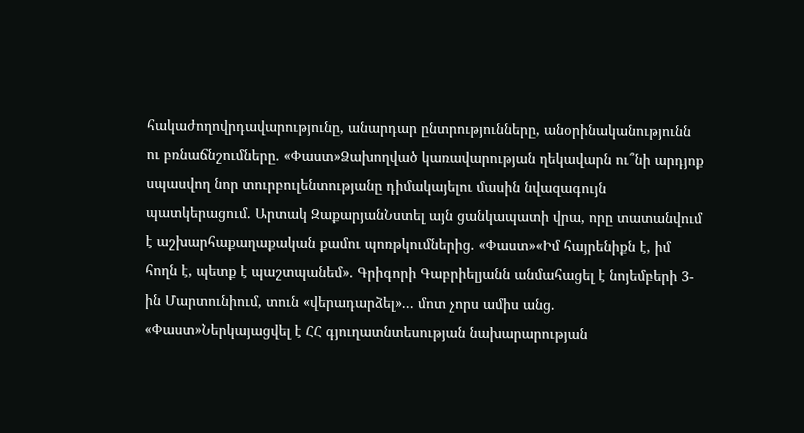հակաժողովրդավարությունը, անարդար ընտրությունները, անօրինականությունն ու բռնաճնշումները. «Փաստ»Ձախողված կառավարության ղեկավարն ու՞նի արդյոք սպասվող նոր տուրբուլենտությանը դիմակայելու մասին նվազագույն պատկերացում. Արտակ ԶաքարյանՆստել այն ցանկապատի վրա, որը տատանվում է աշխարհաքաղաքական քամու պոռթկումներից. «Փաստ»«Իմ հայրենիքն է, իմ հողն է, պետք է պաշտպանեմ». Գրիգորի Գաբրիելյանն անմահացել է նոյեմբերի 3-ին Մարտունիում, տուն «վերադարձել»... մոտ չորս ամիս անց. «Փաստ»Ներկայացվել է ՀՀ գյուղատնտեսության նախարարության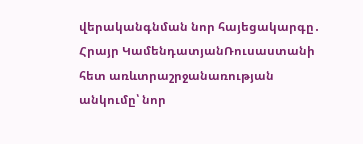վերականգնման նոր հայեցակարգը․ Հրայր ԿամենդատյանՌուսաստանի հետ առևտրաշրջանառության անկումը՝ նոր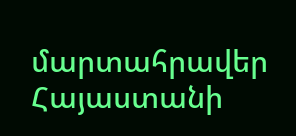մարտահրավեր Հայաստանի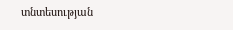տնտեսության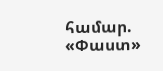համար. «Փաստ»